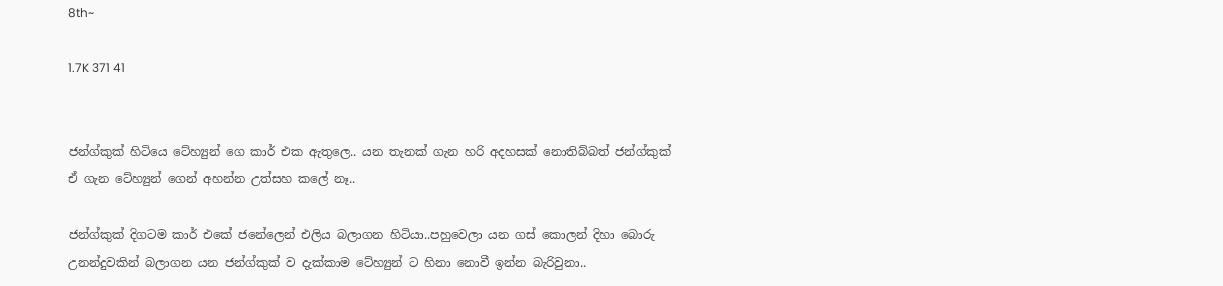8th~

1.7K 371 41


ජන්ග්කුක් හිටියෙ ටේහ්‍යුන් ගෙ කාර් එක ඇතුලෙ.. යන තැනක් ගැන හරි අදහසක් නොතිබ්බත් ජන්ග්කුක් ඒ ගැන ටේහ්‍යුන් ගෙන් අහන්න උත්සහ කලේ නෑ..

ජන්ග්කුක් දිගටම කාර් එකේ ජනේලෙන් එලිය බලාගන හිටියා..පහුවෙලා යන ගස් කොලන් දිහා බොරු උනන්දුවකින් බලාගන යන ජන්ග්කුක් ව දැක්කාම ටේහ්‍යුන් ට හිනා නොවී ඉන්න බැරිවුනා..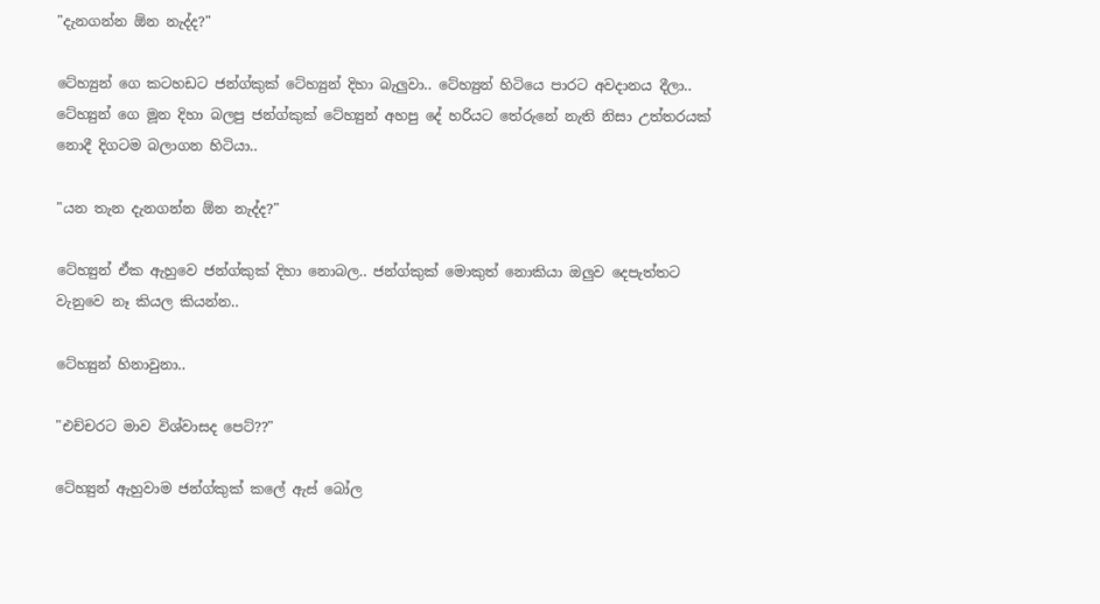"දැනගන්න ඕන නැද්ද?"

ටේහ්‍යුන් ගෙ කටහඩට ජන්ග්කුක් ටේහ්‍යුන් දිහා බැලුවා.. ටේහ්‍යුන් හිටියෙ පාරට අවදානය දීලා.. ටේහ්‍යුන් ගෙ මූන දිහා බලපු ජන්ග්කුක් ටේහ්‍යුන් අහපු දේ හරියට තේරුනේ නැති නිසා උත්තරයක් නොදී දිගටම බලාගන හිටියා..

"යන තැන දැනගන්න ඕන නැද්ද?"

ටේහ්‍යුන් ඒක ඇහුවෙ ජන්ග්කුක් දිහා නොබල.. ජන්ග්කුක් මොකුත් නොකියා ඔලුව දෙපැත්තට වැනුවෙ නෑ කියල කියන්න..

ටේහ්‍යුන් හිනාවුනා..

"එච්චරට මාව විශ්වාසද පෙට්??"

ටේහ්‍යුන් ඇහුවාම ජන්ග්කුක් කලේ ඇස් බෝල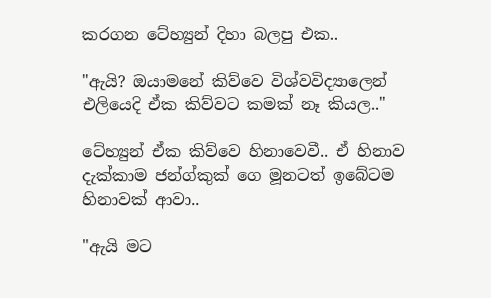කරගන ටේහ්‍යුන් දිහා බලපු එක..

"ඇයි? ඔයාමනේ කිව්වෙ විශ්වවිද්‍යාලෙන් එලියෙදි ඒක කිව්වට කමක් නෑ කියල.."

ටේහ්‍යුන් ඒක කිව්වෙ හිනාවෙවී.. ඒ හිනාව දැක්කාම ජන්ග්කුක් ගෙ මූනටත් ඉබේටම හිනාවක් ආවා..

"ඇයි මට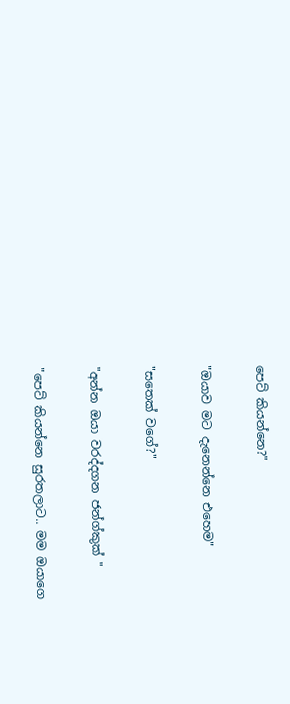පෙට් කියන්නෙ?"

"ඔයාව මට දැනෙන්නෙ එහෙම"

"සතෙක් වගේ?"

"අන්න ඔයා වරද්දගන ජන්ග්කුක් "

"පෙට් කියන්නෙ සුරතලාට.. මම ඔයාගෙ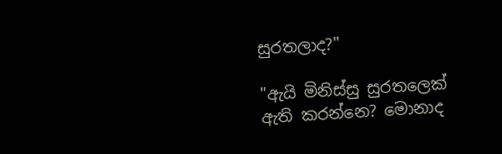සුරතලාද?"

"ඇයි මිනිස්සු සුරතලෙක් ඇති කරන්නෙ? මොනාද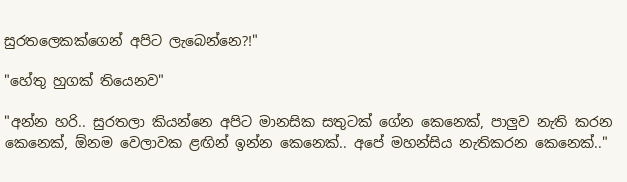සුරතලෙකක්ගෙන් අපිට ලැබෙන්නෙ?!"

"හේතු හුගක් තියෙනව"

"අන්න හරි.. සුරතලා කියන්නෙ අපිට මානසික සතුටක් ගේන කෙනෙක්, පාලුව නැති කරන කෙනෙක්, ඕනම වෙලාවක ළඟින් ඉන්න කෙනෙක්.. අපේ මහන්සිය නැතිකරන කෙනෙක්.."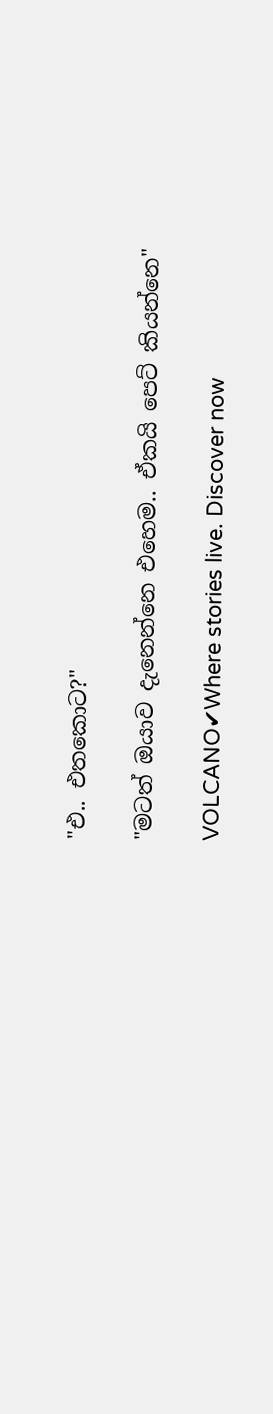"එ.. එතකොට?"

"මටත් ඔයාව දැනෙන්නෙ එහෙම.. ඒකයි පෙට් කියන්නෙ"

VOLCANO✔Where stories live. Discover now